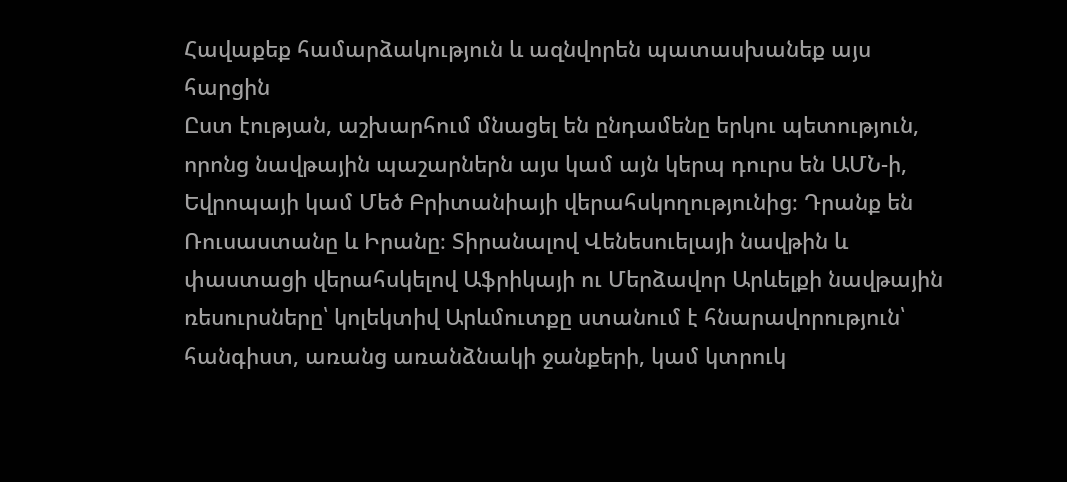Հավաքեք համարձակություն և ազնվորեն պատասխանեք այս հարցին
Ըստ էության, աշխարհում մնացել են ընդամենը երկու պետություն, որոնց նավթային պաշարներն այս կամ այն կերպ դուրս են ԱՄՆ-ի, Եվրոպայի կամ Մեծ Բրիտանիայի վերահսկողությունից։ Դրանք են Ռուսաստանը և Իրանը։ Տիրանալով Վենեսուելայի նավթին և փաստացի վերահսկելով Աֆրիկայի ու Մերձավոր Արևելքի նավթային ռեսուրսները՝ կոլեկտիվ Արևմուտքը ստանում է հնարավորություն՝ հանգիստ, առանց առանձնակի ջանքերի, կամ կտրուկ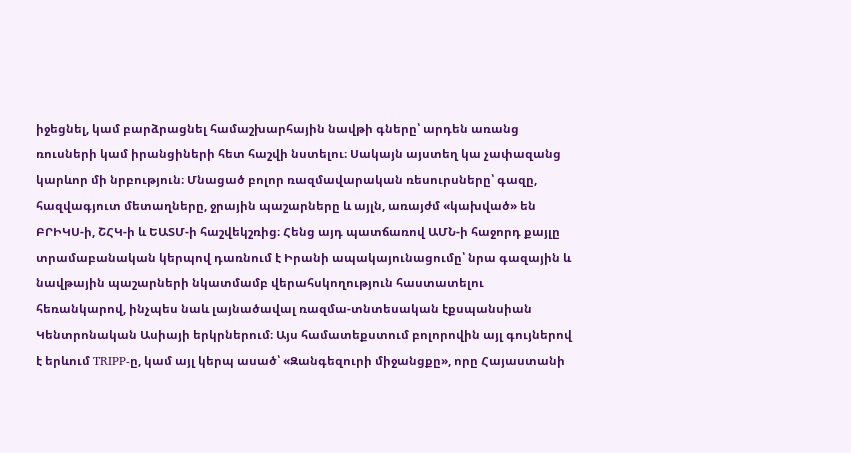իջեցնել, կամ բարձրացնել համաշխարհային նավթի գները՝ արդեն առանց ռուսների կամ իրանցիների հետ հաշվի նստելու։ Սակայն այստեղ կա չափազանց կարևոր մի նրբություն։ Մնացած բոլոր ռազմավարական ռեսուրսները՝ գազը, հազվագյուտ մետաղները, ջրային պաշարները և այլն, առայժմ «կախված» են ԲՐԻԿՍ-ի, ՇՀԿ-ի և ԵԱՏՄ-ի հաշվեկշռից։ Հենց այդ պատճառով ԱՄՆ-ի հաջորդ քայլը տրամաբանական կերպով դառնում է Իրանի ապակայունացումը՝ նրա գազային և նավթային պաշարների նկատմամբ վերահսկողություն հաստատելու հեռանկարով, ինչպես նաև լայնածավալ ռազմա-տնտեսական էքսպանսիան Կենտրոնական Ասիայի երկրներում։ Այս համատեքստում բոլորովին այլ գույներով է երևում TRIPP-ը, կամ այլ կերպ ասած՝ «Զանգեզուրի միջանցքը», որը Հայաստանի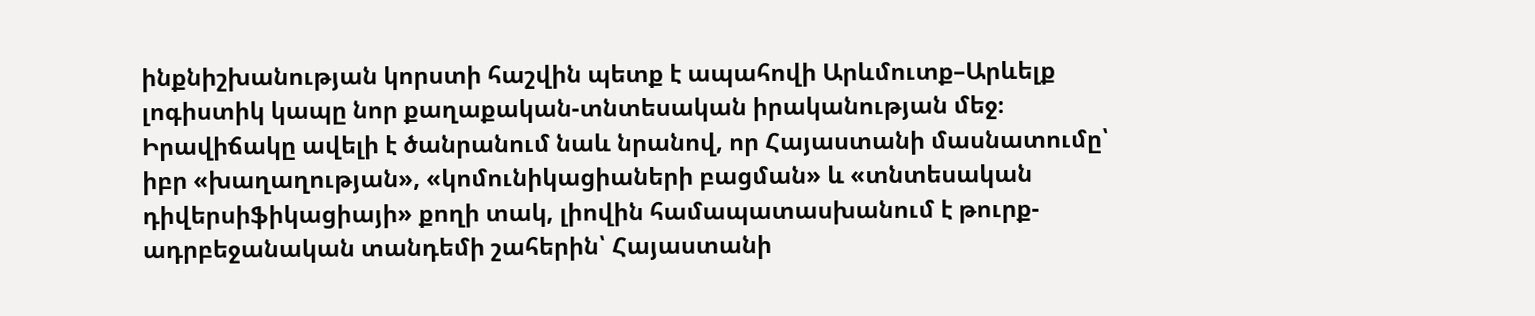ինքնիշխանության կորստի հաշվին պետք է ապահովի Արևմուտք–Արևելք լոգիստիկ կապը նոր քաղաքական-տնտեսական իրականության մեջ։ Իրավիճակը ավելի է ծանրանում նաև նրանով, որ Հայաստանի մասնատումը՝ իբր «խաղաղության», «կոմունիկացիաների բացման» և «տնտեսական դիվերսիֆիկացիայի» քողի տակ, լիովին համապատասխանում է թուրք-ադրբեջանական տանդեմի շահերին՝ Հայաստանի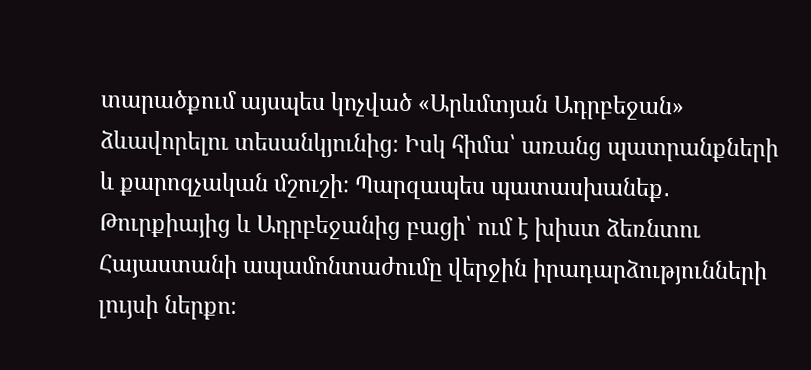տարածքում այսպես կոչված «Արևմտյան Ադրբեջան» ձևավորելու տեսանկյունից։ Իսկ հիմա՝ առանց պատրանքների և քարոզչական մշուշի։ Պարզապես պատասխանեք․ Թուրքիայից և Ադրբեջանից բացի՝ ում է խիստ ձեռնտու Հայաստանի ապամոնտաժումը վերջին իրադարձությունների լույսի ներքո։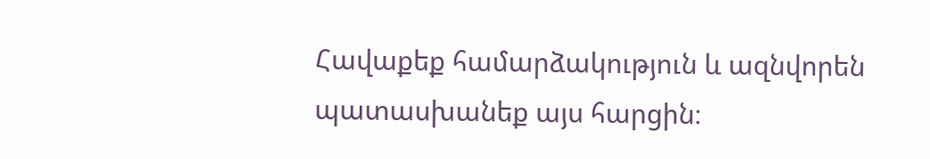Հավաքեք համարձակություն և ազնվորեն պատասխանեք այս հարցին։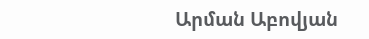Արման Աբովյան